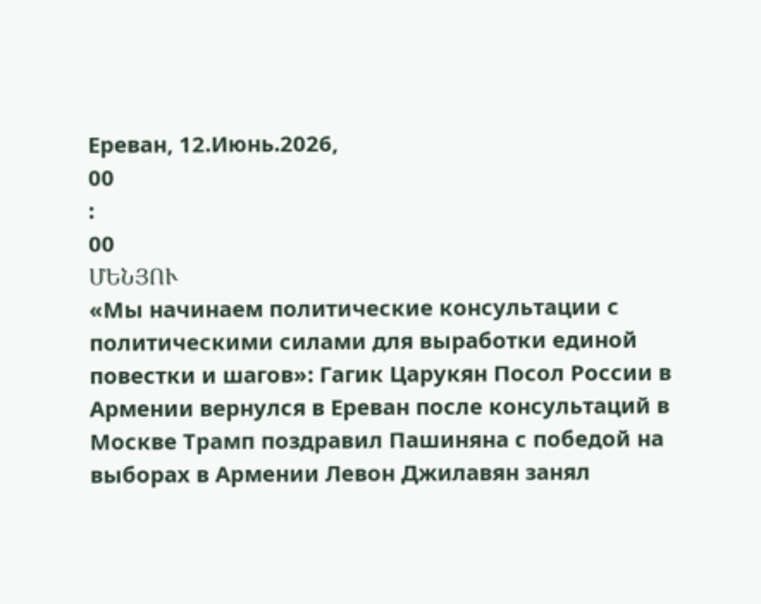Ереван, 12.Июнь.2026,
00
:
00
ՄԵՆՅՈՒ
«Мы начинаем политические консультации с политическими силами для выработки единой повестки и шагов»: Гагик Царукян Посол России в Армении вернулся в Ереван после консультаций в Москве Трамп поздравил Пашиняна с победой на выборах в Армении Левон Джилавян занял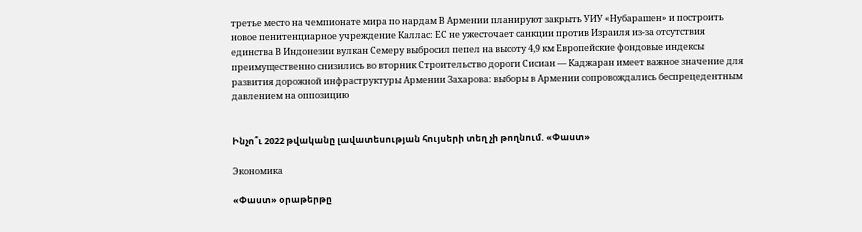третье место на чемпионате мира по нардам В Армении планируют закрыть УИУ «Нубарашен» и построить новое пенитенциарное учреждение Каллас: ЕС не ужесточает санкции против Израиля из-за отсутствия единства В Индонезии вулкан Семеру выбросил пепел на высоту 4,9 км Европейские фондовые индексы преимущественно снизились во вторник Строительство дороги Сисиан — Каджаран имеет важное значение для развития дорожной инфраструктуры Армении Захарова: выборы в Армении сопровождались беспрецедентным давлением на оппозицию


Ինչո՞ւ 2022 թվականը լավատեսության հույսերի տեղ չի թողնում. «Փաստ»

Экономика

«Փաստ» օրաթերթը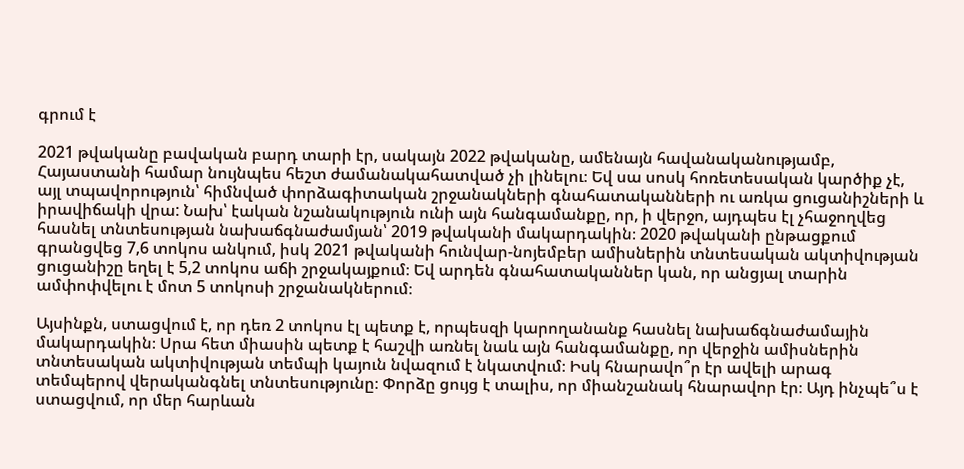գրում է

2021 թվականը բավական բարդ տարի էր, սակայն 2022 թվականը, ամենայն հավանականությամբ, Հայաստանի համար նույնպես հեշտ ժամանակահատված չի լինելու։ Եվ սա սոսկ հոռետեսական կարծիք չէ, այլ տպավորություն՝ հիմնված փորձագիտական շրջանակների գնահատականների ու առկա ցուցանիշների և իրավիճակի վրա: Նախ՝ էական նշանակություն ունի այն հանգամանքը, որ, ի վերջո, այդպես էլ չհաջողվեց հասնել տնտեսության նախաճգնաժամյան՝ 2019 թվականի մակարդակին։ 2020 թվականի ընթացքում գրանցվեց 7,6 տոկոս անկում, իսկ 2021 թվականի հունվար-նոյեմբեր ամիսներին տնտեսական ակտիվության ցուցանիշը եղել է 5,2 տոկոս աճի շրջակայքում։ Եվ արդեն գնահատականներ կան, որ անցյալ տարին ամփոփվելու է մոտ 5 տոկոսի շրջանակներում։

Այսինքն, ստացվում է, որ դեռ 2 տոկոս էլ պետք է, որպեսզի կարողանանք հասնել նախաճգնաժամային մակարդակին։ Սրա հետ միասին պետք է հաշվի առնել նաև այն հանգամանքը, որ վերջին ամիսներին տնտեսական ակտիվության տեմպի կայուն նվազում է նկատվում։ Իսկ հնարավո՞ր էր ավելի արագ տեմպերով վերականգնել տնտեսությունը։ Փորձը ցույց է տալիս, որ միանշանակ հնարավոր էր։ Այդ ինչպե՞ս է ստացվում, որ մեր հարևան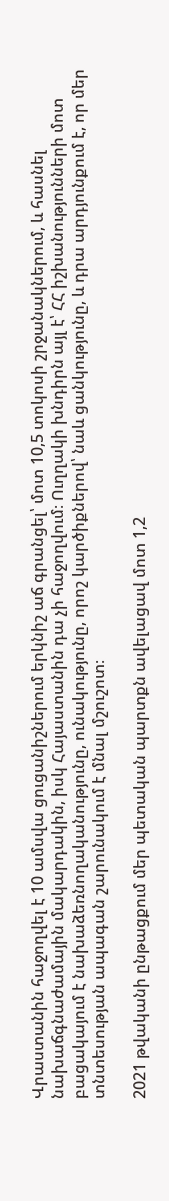Վրաստանին հաջողվել է 10 ամսվա ցուցանիշներում երկնիշ աճ գրանցել՝ մոտ 10,5 տոկոսի շրջանակներում, և հասնել նախաճգնաժամային մակարդակին, իսկ Հայաստանին դա չի հաջողվում։ Ուղղակի խնդիրն այլ է՝ ՀՀ իշխանությունների մոտ բացակայում է նախաձեռնողականությունը, ունակությունը, որոշ կարծիքներով՝ նաև ցանկությունը, և դրա արդյունքում է, որ մեր տնտեսության ապագան շարունակում է մնալ մշուշոտ։

2021 թվականի ընթացքում մեր պետական պարտքն ավելացավ մոտ 1,2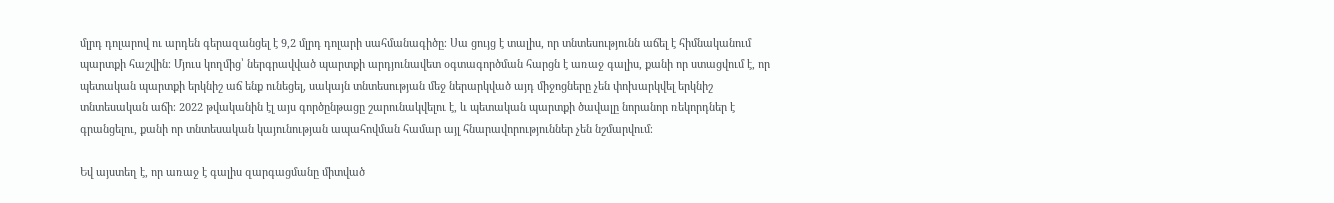մլրդ դոլարով ու արդեն գերազանցել է 9,2 մլրդ դոլարի սահմանագիծը։ Սա ցույց է տալիս, որ տնտեսությունն աճել է հիմնականում պարտքի հաշվին։ Մյուս կողմից՝ ներգրավված պարտքի արդյունավետ օգտագործման հարցն է առաջ գալիս, քանի որ ստացվում է, որ պետական պարտքի երկնիշ աճ ենք ունեցել, սակայն տնտեսության մեջ ներարկված այդ միջոցները չեն փոխարկվել երկնիշ տնտեսական աճի։ 2022 թվականին էլ այս գործընթացը շարունակվելու է, և պետական պարտքի ծավալը նորանոր ռեկորդներ է գրանցելու, քանի որ տնտեսական կայունության ապահովման համար այլ հնարավորություններ չեն նշմարվում։

Եվ այստեղ է, որ առաջ է գալիս զարգացմանը միտված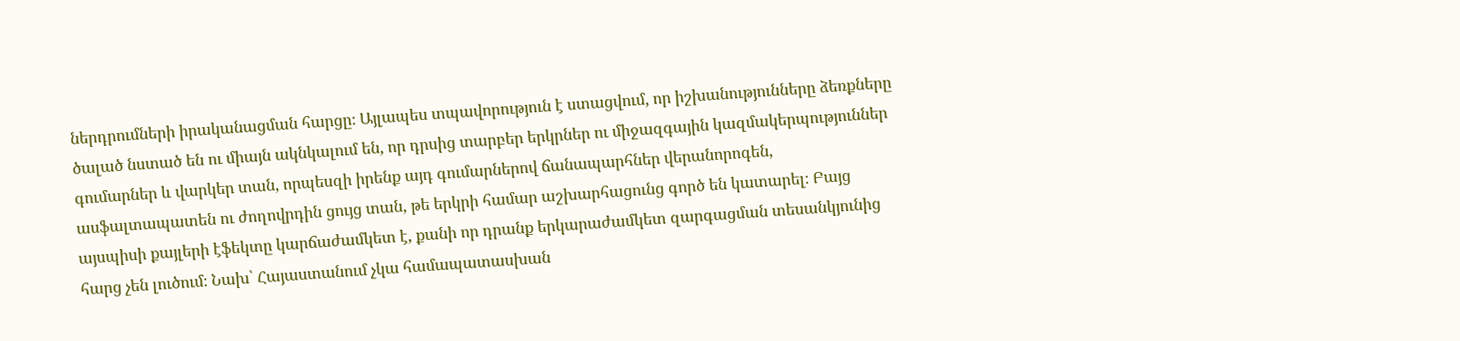ներդրումների իրականացման հարցը։ Այլապես տպավորություն է ստացվում, որ իշխանությունները ձեռքները ծալած նստած են ու միայն ակնկալում են, որ դրսից տարբեր երկրներ ու միջազգային կազմակերպություններ գումարներ և վարկեր տան, որպեսզի իրենք այդ գումարներով ճանապարհներ վերանորոգեն, ասֆալտապատեն ու ժողովրդին ցույց տան, թե երկրի համար աշխարհացունց գործ են կատարել։ Բայց այսպիսի քայլերի էֆեկտը կարճաժամկետ է, քանի որ դրանք երկարաժամկետ զարգացման տեսանկյունից հարց չեն լուծում։ Նախ՝ Հայաստանում չկա համապատասխան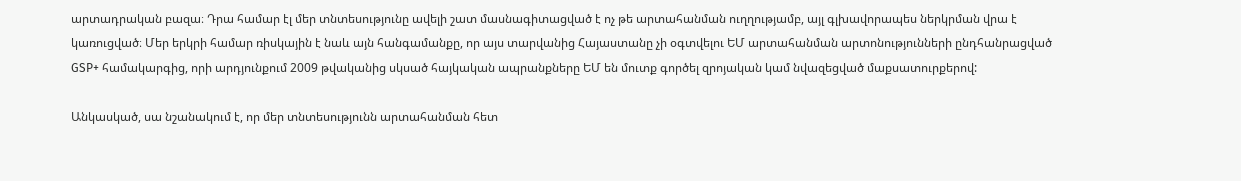արտադրական բազա։ Դրա համար էլ մեր տնտեսությունը ավելի շատ մասնագիտացված է ոչ թե արտահանման ուղղությամբ, այլ գլխավորապես ներկրման վրա է կառուցված։ Մեր երկրի համար ռիսկային է նաև այն հանգամանքը, որ այս տարվանից Հայաստանը չի օգտվելու ԵՄ արտահանման արտոնությունների ընդհանրացված GSP+ համակարգից, որի արդյունքում 2009 թվականից սկսած հայկական ապրանքները ԵՄ են մուտք գործել զրոյական կամ նվազեցված մաքսատուրքերով:

Անկասկած, սա նշանակում է, որ մեր տնտեսությունն արտահանման հետ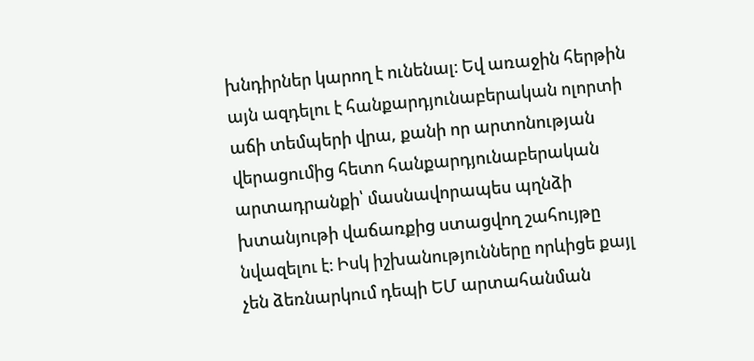խնդիրներ կարող է ունենալ։ Եվ առաջին հերթին այն ազդելու է հանքարդյունաբերական ոլորտի աճի տեմպերի վրա, քանի որ արտոնության վերացումից հետո հանքարդյունաբերական արտադրանքի՝ մասնավորապես պղնձի խտանյութի վաճառքից ստացվող շահույթը նվազելու է։ Իսկ իշխանությունները որևիցե քայլ չեն ձեռնարկում դեպի ԵՄ արտահանման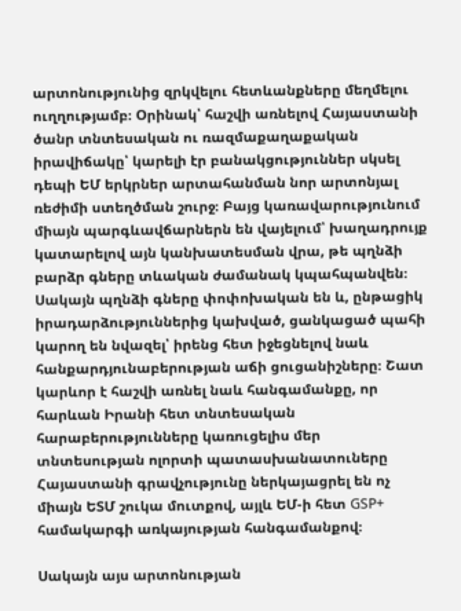արտոնությունից զրկվելու հետևանքները մեղմելու ուղղությամբ։ Օրինակ՝ հաշվի առնելով Հայաստանի ծանր տնտեսական ու ռազմաքաղաքական իրավիճակը՝ կարելի էր բանակցություններ սկսել դեպի ԵՄ երկրներ արտահանման նոր արտոնյալ ռեժիմի ստեղծման շուրջ։ Բայց կառավարությունում միայն պարգևավճարներն են վայելում՝ խաղադրույք կատարելով այն կանխատեսման վրա, թե պղնձի բարձր գները տևական ժամանակ կպահպանվեն։ Սակայն պղնձի գները փոփոխական են և, ընթացիկ իրադարձություններից կախված, ցանկացած պահի կարող են նվազել՝ իրենց հետ իջեցնելով նաև հանքարդյունաբերության աճի ցուցանիշները։ Շատ կարևոր է հաշվի առնել նաև հանգամանքը, որ հարևան Իրանի հետ տնտեսական հարաբերությունները կառուցելիս մեր տնտեսության ոլորտի պատասխանատուները Հայաստանի գրավչությունը ներկայացրել են ոչ միայն ԵՏՄ շուկա մուտքով, այլև ԵՄ-ի հետ GSP+ համակարգի առկայության հանգամանքով։

Սակայն այս արտոնության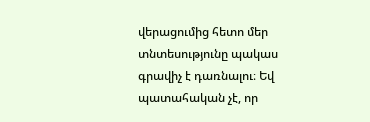վերացումից հետո մեր տնտեսությունը պակաս գրավիչ է դառնալու։ Եվ պատահական չէ, որ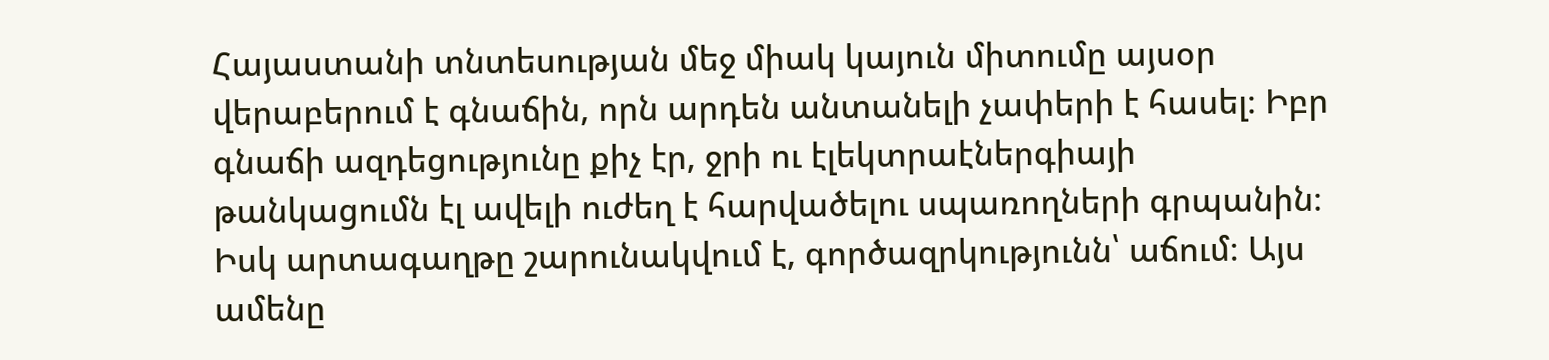Հայաստանի տնտեսության մեջ միակ կայուն միտումը այսօր վերաբերում է գնաճին, որն արդեն անտանելի չափերի է հասել։ Իբր գնաճի ազդեցությունը քիչ էր, ջրի ու էլեկտրաէներգիայի թանկացումն էլ ավելի ուժեղ է հարվածելու սպառողների գրպանին։ Իսկ արտագաղթը շարունակվում է, գործազրկությունն՝ աճում։ Այս ամենը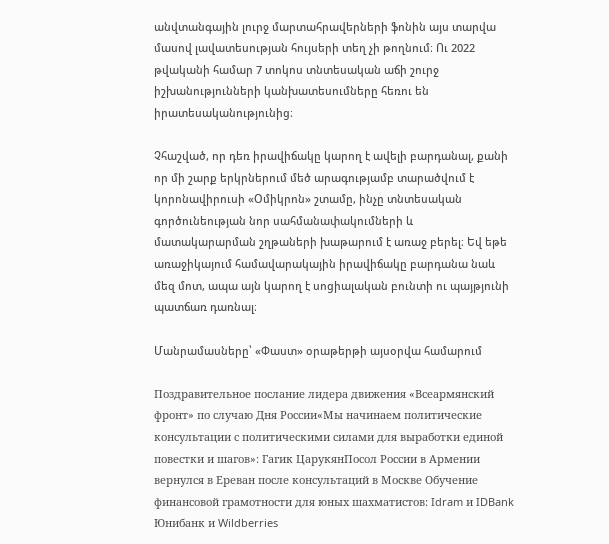անվտանգային լուրջ մարտահրավերների ֆոնին այս տարվա մասով լավատեսության հույսերի տեղ չի թողնում։ Ու 2022 թվականի համար 7 տոկոս տնտեսական աճի շուրջ իշխանությունների կանխատեսումները հեռու են իրատեսականությունից։

Չհաշված, որ դեռ իրավիճակը կարող է ավելի բարդանալ, քանի որ մի շարք երկրներում մեծ արագությամբ տարածվում է կորոնավիրուսի «Օմիկրոն» շտամը, ինչը տնտեսական գործունեության նոր սահմանափակումների և մատակարարման շղթաների խաթարում է առաջ բերել։ Եվ եթե առաջիկայում համավարակային իրավիճակը բարդանա նաև մեզ մոտ, ապա այն կարող է սոցիալական բունտի ու պայթյունի պատճառ դառնալ։

Մանրամասները՝ «Փաստ» օրաթերթի այսօրվա համարում

Поздравительное послание лидера движения «Всеармянский фронт» по случаю Дня России«Мы начинаем политические консультации с политическими силами для выработки единой повестки и шагов»: Гагик ЦарукянПосол России в Армении вернулся в Ереван после консультаций в Москве Обучение финансовой грамотности для юных шахматистов: Idram и IDBank Юнибанк и Wildberries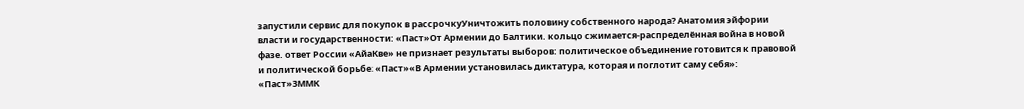запустили сервис для покупок в рассрочкуУничтожить половину собственного народа? Анатомия эйфории власти и государственности: «Паст»От Армении до Балтики. кольцо сжимается-распределённая война в новой фазе. ответ России «АйаКве» не признает результаты выборов: политическое объединение готовится к правовой и политической борьбе։ «Паст»«В Армении установилась диктатура, которая и поглотит саму себя»: «Паст»ЗММК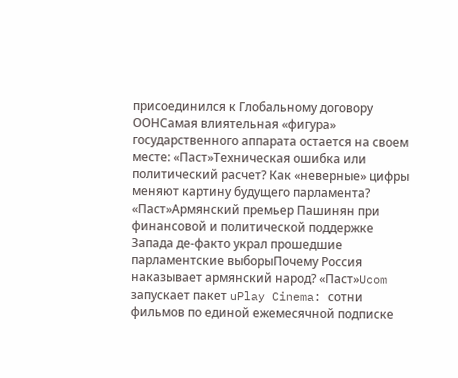присоединился к Глобальному договору ООНСамая влиятельная «фигура» государственного аппарата остается на своем месте: «Паст»Техническая ошибка или политический расчет? Как «неверные» цифры меняют картину будущего парламента? «Паст»Армянский премьер Пашинян при финансовой и политической поддержке Запада де-факто украл прошедшие парламентские выборыПочему Россия наказывает армянский народ? «Паст»Ucom запускает пакет uPlay Cinema: сотни фильмов по единой ежемесячной подписке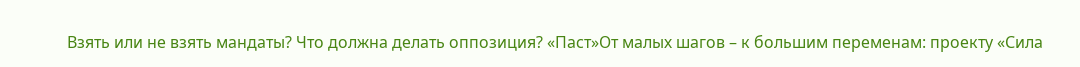Взять или не взять мандаты? Что должна делать оппозиция? «Паст»От малых шагов – к большим переменам: проекту «Сила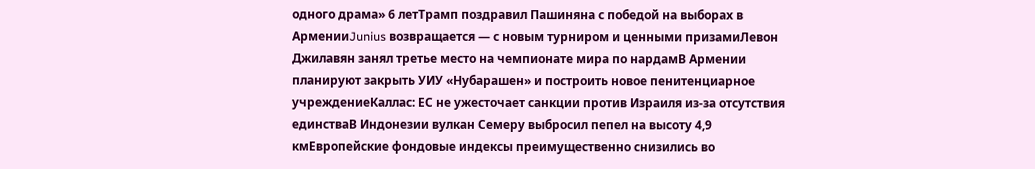одного драма» 6 летТрамп поздравил Пашиняна с победой на выборах в АрменииJunius возвращается — с новым турниром и ценными призамиЛевон Джилавян занял третье место на чемпионате мира по нардамВ Армении планируют закрыть УИУ «Нубарашен» и построить новое пенитенциарное учреждениеКаллас: ЕС не ужесточает санкции против Израиля из-за отсутствия единстваВ Индонезии вулкан Семеру выбросил пепел на высоту 4,9 кмЕвропейские фондовые индексы преимущественно снизились во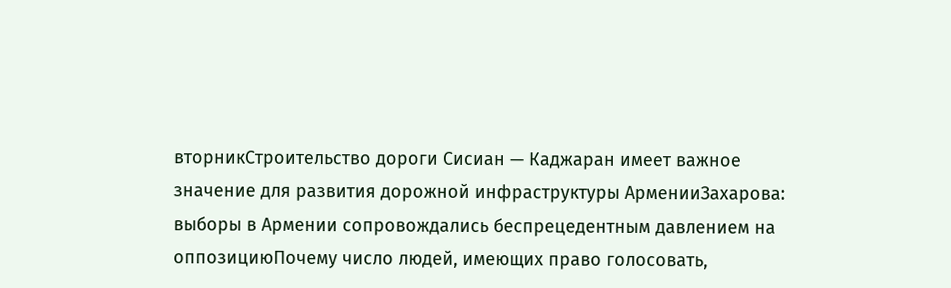вторникСтроительство дороги Сисиан — Каджаран имеет важное значение для развития дорожной инфраструктуры АрменииЗахарова: выборы в Армении сопровождались беспрецедентным давлением на оппозициюПочему число людей, имеющих право голосовать,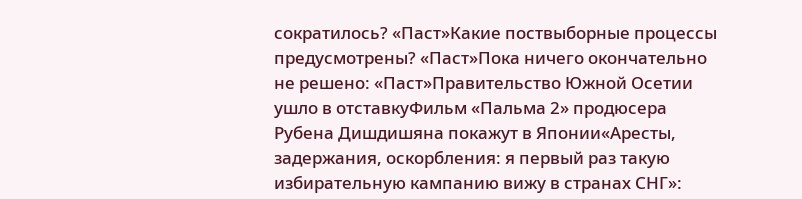сократилось? «Паст»Какие поствыборные процессы предусмотрены? «Паст»Пока ничего окончательно не решено: «Паст»Правительство Южной Осетии ушло в отставкуФильм «Пальма 2» продюсера Рубена Дишдишяна покажут в Японии«Аресты, задержания, оскорбления: я первый раз такую избирательную кампанию вижу в странах СНГ»: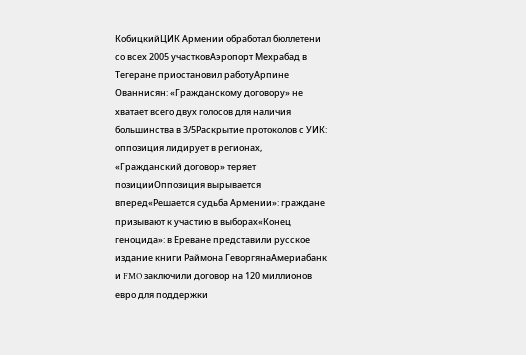КобицкийЦИК Армении обработал бюллетени со всех 2005 участковАэропорт Мехрабад в Тегеране приостановил работуАрпине Ованнисян: «Гражданскому договору» не хватает всего двух голосов для наличия большинства в 3/5Раскрытие протоколов с УИК: оппозиция лидирует в регионах, «Гражданский договор» теряет позицииОппозиция вырывается вперед«Решается судьба Армении»: граждане призывают к участию в выборах«Конец геноцида»: в Ереване представили русское издание книги Раймона ГеворгянаАмериабанк и FMO заключили договор на 120 миллионов евро для поддержки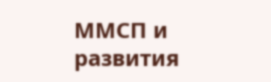ММСП и развития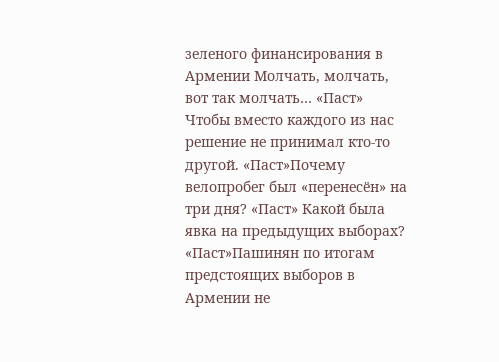зеленого финансирования в Армении Молчать, молчать, вот так молчать… «Паст» Чтобы вместо каждого из нас решение не принимал кто-то другой. «Паст»Почему велопробег был «перенесён» на три дня? «Паст» Какой была явка на предыдущих выборах? «Паст»Пашинян по итогам предстоящих выборов в Армении не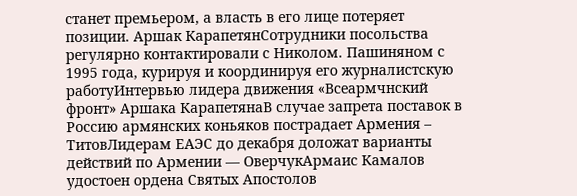станет премьером, а власть в его лице потеряет позиции. Аршак КарапетянСотрудники посольства регулярно контактировали с Николом. Пашиняном с 1995 года, курируя и координируя его журналистскую работуИнтервью лидера движения «Всеармчнский фронт» Аршака КарапетянаВ случае запрета поставок в Россию армянских коньяков пострадает Армения – ТитовЛидерам ЕАЭС до декабря доложат варианты действий по Армении — ОверчукАрмаис Камалов удостоен ордена Святых Апостолов